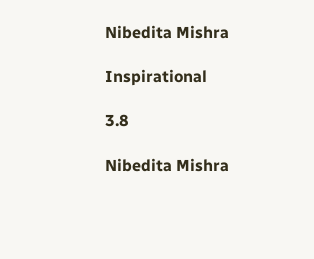Nibedita Mishra

Inspirational

3.8

Nibedita Mishra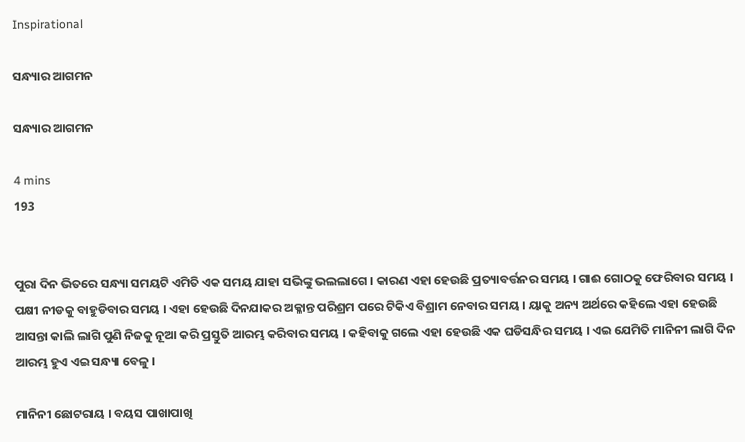Inspirational

ସନ୍ଧ୍ୟାର ଆଗମନ

ସନ୍ଧ୍ୟାର ଆଗମନ

4 mins
193


ପୁରା ଦିନ ଭିତରେ ସନ୍ଧ୍ୟା ସମୟଟି ଏମିତି ଏକ ସମୟ ଯାହା ସଭିଙ୍କୁ ଭଲଲାଗେ । କାରଣ ଏହା ହେଉଛି ପ୍ରତ୍ୟାବର୍ତ୍ତନର ସମୟ । ଗାଈ ଗୋଠକୁ ଫେରିବାର ସମୟ । ପକ୍ଷୀ ନୀଡକୁ ବାହୁଡିବାର ସମୟ । ଏହା ହେଉଛି ଦିନଯାକର ଅକ୍ଳାନ୍ତ ପରିଶ୍ରମ ପରେ ଟିକିଏ ବିଶ୍ରାମ ନେବାର ସମୟ । ୟାକୁ ଅନ୍ୟ ଅର୍ଥରେ କହିଲେ ଏହା ହେଉଛି ଆସନ୍ତା କାଲି ଲାଗି ପୁଣି ନିଜକୁ ନୂଆ କରି ପ୍ରସ୍ତୁତି ଆରମ୍ଭ କରିବାର ସମୟ । କହିବାକୁ ଗଲେ ଏହା ହେଉଛି ଏକ ଘଡିସନ୍ଧିର ସମୟ । ଏଇ ଯେମିତି ମାନିନୀ ଲାଗି ଦିନ ଆରମ୍ଭ ହୁଏ ଏଇ ସନ୍ଧ୍ୟା ବେଳୁ ।

ମାନିନୀ ଛୋଟରାୟ । ବୟସ ପାଖାପାଖି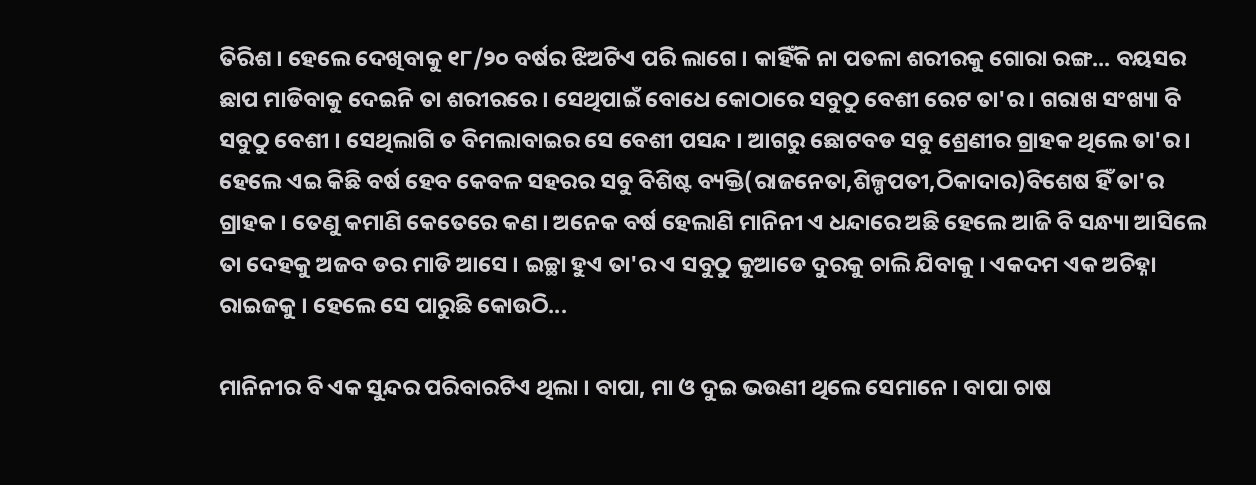ତିରିଶ । ହେଲେ ଦେଖିବାକୁ ୧୮/୨୦ ବର୍ଷର ଝିଅଟିଏ ପରି ଲାଗେ । କାହିଁକି ନା ପତଳା ଶରୀରକୁ ଗୋରା ରଙ୍ଗ... ବୟସର ଛାପ ମାଡିବାକୁ ଦେଇନି ତା ଶରୀରରେ । ସେଥିପାଇଁ ବୋଧେ କୋଠାରେ ସବୁଠୁ ବେଶୀ ରେଟ ତା'ର । ଗରାଖ ସଂଖ୍ୟା ବି ସବୁଠୁ ବେଶୀ । ସେଥିଲାଗି ତ ବିମଲାବାଇର ସେ ବେଶୀ ପସନ୍ଦ । ଆଗରୁ ଛୋଟବଡ ସବୁ ଶ୍ରେଣୀର ଗ୍ରାହକ ଥିଲେ ତା'ର । ହେଲେ ଏଇ କିଛି ବର୍ଷ ହେବ କେବଳ ସହରର ସବୁ ବିଶିଷ୍ଟ ବ୍ୟକ୍ତି(ରାଜନେତା,ଶିଳ୍ପପତୀ,ଠିକାଦାର)ବିଶେଷ ହିଁ ତା'ର ଗ୍ରାହକ । ତେଣୁ କମାଣି କେତେରେ କଣ । ଅନେକ ବର୍ଷ ହେଲାଣି ମାନିନୀ ଏ ଧନ୍ଦାରେ ଅଛି ହେଲେ ଆଜି ବି ସନ୍ଧ୍ୟା ଆସିଲେ ତା ଦେହକୁ ଅଜବ ଡର ମାଡି ଆସେ । ଇଚ୍ଛା ହୁଏ ତା'ର ଏ ସବୁଠୁ କୁଆଡେ ଦୁରକୁ ଚାଲି ଯିବାକୁ । ଏକଦମ ଏକ ଅଚିହ୍ନା ରାଇଜକୁ । ହେଲେ ସେ ପାରୁଛି କୋଉଠି...

ମାନିନୀର ବି ଏକ ସୁନ୍ଦର ପରିବାରଟିଏ ଥିଲା । ବାପା, ମା ଓ ଦୁଇ ଭଉଣୀ ଥିଲେ ସେମାନେ । ବାପା ଚାଷ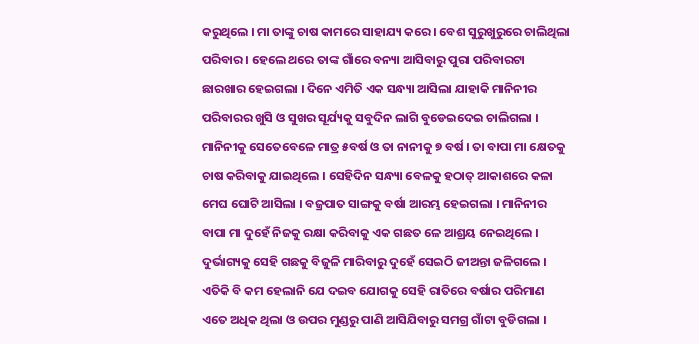କରୁଥିଲେ । ମା ତାଙ୍କୁ ଚାଷ କାମରେ ସାହାଯ୍ୟ କରେ । ବେଶ ସୁରୁଖୁରୁରେ ଚାଲିଥିଲା ପରିବାର । ହେଲେ ଥରେ ତାଙ୍କ ଗାଁରେ ବନ୍ୟା ଆସିବାରୁ ପୁରା ପରିବାରଟା ଛାରଖାର ହେଇଗଲା । ଦିନେ ଏମିତି ଏକ ସନ୍ଧ୍ୟା ଆସିଲା ଯାହାକି ମାନିନୀର ପରିବାରର ଖୁସି ଓ ସୁଖର ସୂର୍ଯ୍ୟକୁ ସବୁଦିନ ଲାଗି ବୁଡେଇଦେଇ ଚାଲିଗଲା । ମାନିନୀକୁ ସେତେବେଳେ ମାତ୍ର ୫ବର୍ଷ ଓ ତା ନାନୀକୁ ୭ ବର୍ଷ । ତା ବାପା ମା କ୍ଷେତକୁ ଚାଷ କରିବାକୁ ଯାଇଥିଲେ । ସେହିଦିନ ସନ୍ଧ୍ୟା ବେଳକୁ ହଠାତ୍ ଆକାଶରେ କଳା ମେଘ ଘୋଟି ଆସିଲା । ବଜ୍ରପାତ ସାଙ୍ଗକୁ ବର୍ଷା ଆରମ୍ଭ ହେଇଗଲା । ମାନିନୀର ବାପା ମା ଦୁହେଁ ନିଜକୁ ରକ୍ଷା କରିବାକୁ ଏକ ଗଛତ ଳେ ଆଶ୍ରୟ ନେଇଥିଲେ । ଦୁର୍ଭାଗ୍ୟକୁ ସେହି ଗଛକୁ ବିଜୁଳି ମାରିବାରୁ ଦୁହେଁ ସେଇଠି ଜୀଅନ୍ତା ଜଳିଗଲେ । ଏତିକି ବି କମ ହେଲାନି ଯେ ଦଇବ ଯୋଗକୁ ସେହି ରାତିରେ ବର୍ଷାର ପରିମାଣ ଏତେ ଅଧିକ ଥିଲା ଓ ଉପର ମୁଣ୍ଡରୁ ପାଣି ଆସିଯିବାରୁ ସମଗ୍ର ଗାଁଟା ବୁଡିଗଲା ।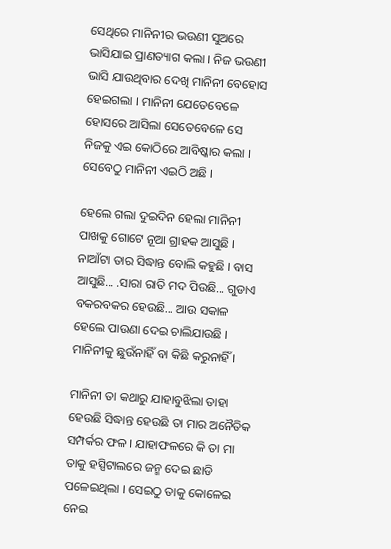ସେଥିରେ ମାନିନୀର ଭଉଣୀ ସୁଅରେ ଭାସିଯାଇ ପ୍ରାଣତ୍ୟାଗ କଲା । ନିଜ ଭଉଣୀ ଭାସି ଯାଉଥିବାର ଦେଖି ମାନିନୀ ବେହୋସ ହେଇଗଲା । ମାନିନୀ ଯେତେବେଳେ ହୋସରେ ଆସିଲା ସେତେବେଳେ ସେ ନିଜକୁ ଏଇ କୋଠିରେ ଆବିଷ୍କାର କଲା । ସେବେଠୁ ମାନିନୀ ଏଇଠି ଅଛି ।

ହେଲେ ଗଲା ଦୁଇଦିନ ହେଲା ମାନିନୀ ପାଖକୁ ଗୋଟେ ନୂଆ ଗ୍ରାହକ ଆସୁଛି । ନାଆଁଟା ତାର ସିଦ୍ଧାନ୍ତ ବୋଲି କହୁଛି । ବାସ ଆସୁଛି... .ସାରା ରାତି ମଦ ପିଉଛି... ଗୁଡାଏ ବକରବକର ହେଉଛି... ଆଉ ସକାଳ ହେଲେ ପାଉଣା ଦେଇ ଚାଲିଯାଉଛି । ମାନିନୀକୁ ଛୁଉଁନାହିଁ ବା କିଛି କରୁନାହିଁ ।

ମାନିନୀ ତା କଥାରୁ ଯାହାବୁଝିଲା ତାହା ହେଉଛି ସିଦ୍ଧାନ୍ତ ହେଉଛି ତା ମାର ଅନୈତିକ ସମ୍ପର୍କର ଫଳ । ଯାହାଫଳରେ କି ତା ମା ତାକୁ ହସ୍ପିଟାଲରେ ଜନ୍ମ ଦେଇ ଛାଡି ପଳେଇଥିଲା । ସେଇଠୁ ତାକୁ କୋଳେଇ ନେଇ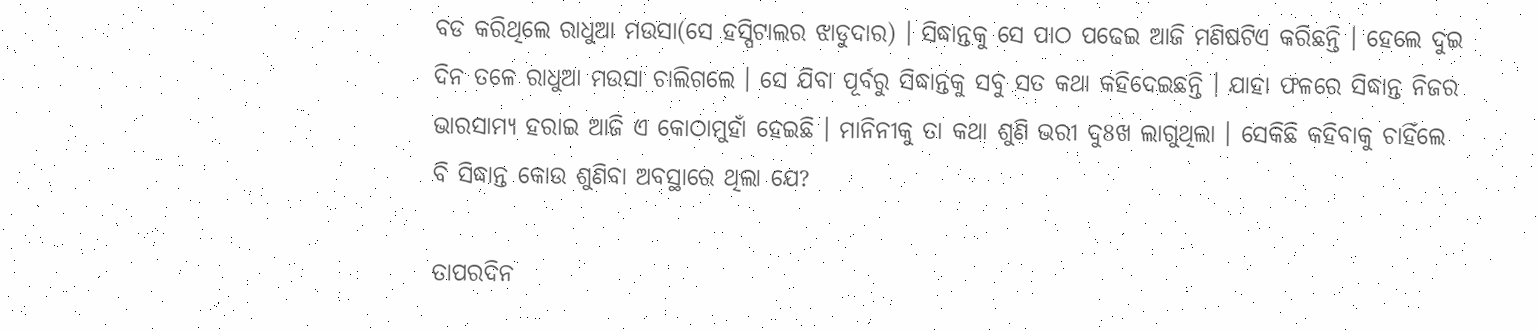ବଡ କରିଥିଲେ ରାଧୁଆ ମଉସା(ସେ ହସ୍ପିଟାଲର ଝାଡୁଦାର) । ସିଦ୍ଧାନ୍ତକୁ ସେ ପାଠ ପଢେଇ ଆଜି ମଣିଷଟିଏ କରିଛନ୍ତି । ହେଲେ ଦୁଇ ଦିନ ତଳେ ରାଧୁଆ ମଉସା ଚାଲିଗଲେ । ସେ ଯିବା ପୂର୍ବରୁ ସିଦ୍ଧାନ୍ତକୁ ସବୁ ସତ କଥା କହିଦେଇଛନ୍ତି । ଯାହା ଫଳରେ ସିଦ୍ଧାନ୍ତ ନିଜର ଭାରସାମ୍ୟ ହରାଇ ଆଜି ଏ କୋଠାମୁହାଁ ହେଇଛି । ମାନିନୀକୁ ତା କଥା ଶୁଣି ଭରୀ ଦୁ8ଖ ଲାଗୁଥିଲା । ସେକିଛି କହିବାକୁ ଚାହିଁଲେ ବି ସିଦ୍ଧାନ୍ତ କୋଉ ଶୁଣିବା ଅବସ୍ଥାରେ ଥିଲା ଯେ?

ତାପରଦିନ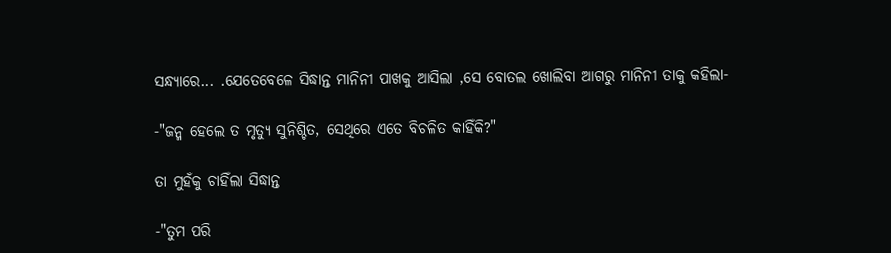ସନ୍ଧ୍ୟାରେ... .ଯେତେବେଳେ ସିଦ୍ଧାନ୍ତ ମାନିନୀ ପାଖକୁ ଆସିଲା ,ସେ ବୋତଲ ଖୋଲିବା ଆଗରୁ ମାନିନୀ ତାକୁ କହିଲା-

-"ଜନ୍ମ ହେଲେ ତ ମୃତ୍ୟୁ ସୁନିଶ୍ଚିତ, ସେଥିରେ ଏତେ ବିଚଳିତ କାହିଁକି?"

ତା ମୁହଁକୁ ଚାହିଁଲା ସିଦ୍ଧାନ୍ତ

-"ତୁମ ପରି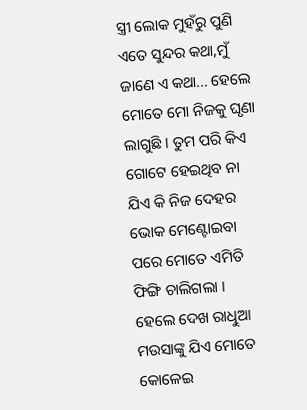ସ୍ତ୍ରୀ ଲୋକ ମୁହଁରୁ ପୁଣି ଏତେ ସୁନ୍ଦର କଥା,ମୁଁ ଜାଣେ ଏ କଥା... ହେଲେ ମୋତେ ମୋ ନିଜକୁ ଘୃଣା ଲାଗୁଛି । ତୁମ ପରି କିଏ ଗୋଟେ ହେଇଥିବ ନା ଯିଏ କି ନିଜ ଦେହର ଭୋକ ମେଣ୍ଟୋଇବା ପରେ ମୋତେ ଏମିତି ଫିଙ୍ଗି ଚାଲିଗଲା । ହେଲେ ଦେଖ ରାଧିୁଆ ମଉସାଙ୍କୁ ଯିଏ ମୋତେ କୋଳେଇ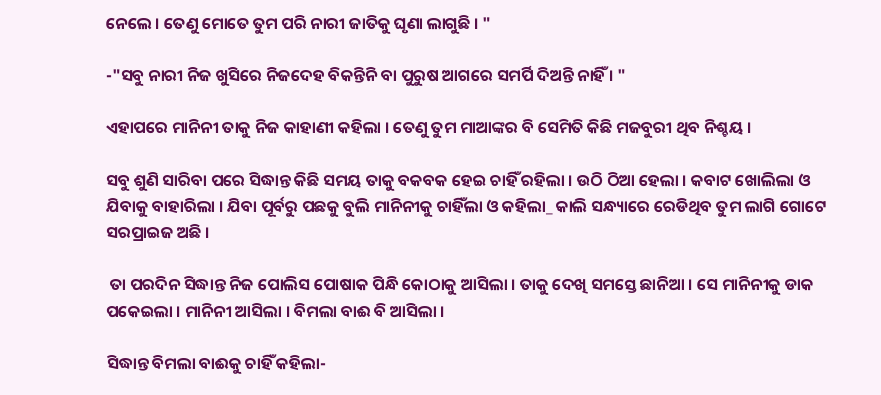ନେଲେ । ତେଣୁ ମୋତେ ତୁମ ପରି ନାରୀ ଜାତିକୁ ଘୃଣା ଲାଗୁଛି । "

-"ସବୁ ନାରୀ ନିଜ ଖୁସିରେ ନିଜଦେହ ବିକନ୍ତିନି ବା ପୁରୁଷ ଆଗରେ ସମର୍ପି ଦିଅନ୍ତି ନାହିଁ । "

ଏହାପରେ ମାନିନୀ ତାକୁ ନିଜ କାହାଣୀ କହିଲା । ତେଣୁ ତୁମ ମାଆଙ୍କର ବି ସେମିତି କିଛି ମଜବୁରୀ ଥିବ ନିଶ୍ଚୟ ।

ସବୁ ଶୁଣି ସାରିବା ପରେ ସିଦ୍ଧାନ୍ତ କିଛି ସମୟ ତାକୁ ବକବକ ହେଇ ଚାହିଁ ରହିଲା । ଉଠି ଠିଆ ହେଲା । କବାଟ ଖୋଲିଲା ଓ ଯିବାକୁ ବାହାରିଲା । ଯିବା ପୂର୍ବରୁ ପଛକୁ ବୁଲି ମାନିନୀକୁ ଚାହିଁଲା ଓ କହିଲା_ କାଲି ସନ୍ଧ୍ୟାରେ ରେଡିଥିବ ତୁମ ଲାଗି ଗୋଟେ ସରପ୍ରାଇଜ ଅଛି ।

 ତା ପରଦିନ ସିଦ୍ଧାନ୍ତ ନିଜ ପୋଲିସ ପୋଷାକ ପିନ୍ଧି କୋଠାକୁ ଆସିଲା । ତାକୁ ଦେଖି ସମସ୍ତେ ଛାନିଆ । ସେ ମାନିନୀକୁ ଡାକ ପକେଇଲା । ମାନିନୀ ଆସିଲା । ବିମଲା ବାଈ ବି ଆସିଲା ।

ସିଦ୍ଧାନ୍ତ ବିମଲା ବାଈକୁ ଚାହିଁ କହିଲା-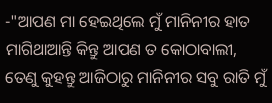-"ଆପଣ ମା ହେଇଥିଲେ ମୁଁ ମାନିନୀର ହାତ ମାଗିଥାଆନ୍ତି କିନ୍ତୁ ଆପଣ ତ କୋଠାବାଲୀ, ତେଣୁ କୁହନ୍ତୁ ଆଜିଠାରୁ ମାନିନୀର ସବୁ ରାତି ମୁଁ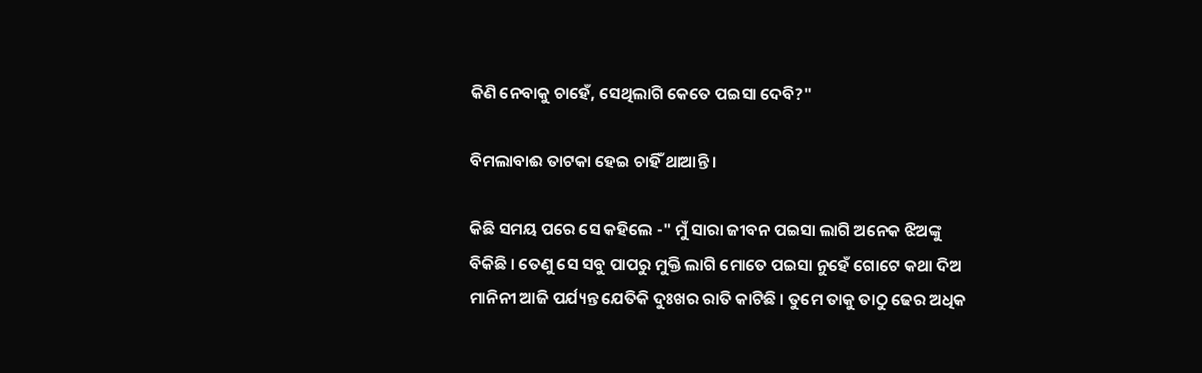କିଣି ନେବାକୁ ଚାହେଁ, ସେଥିଲାଗି କେତେ ପଇସା ଦେବି?"

ବିମଲାବାଈ ତାଟକା ହେଇ ଚାହିଁ ଥାଆନ୍ତି ।

କିଛି ସମୟ ପରେ ସେ କହିଲେ -" ମୁଁ ସାରା ଜୀବନ ପଇସା ଲାଗି ଅନେକ ଝିଅଙ୍କୁ ବିକିଛି । ତେଣୁ ସେ ସବୁ ପାପରୁ ମୁକ୍ତି ଲାଗି ମୋତେ ପଇସା ନୁହେଁ ଗୋଟେ କଥା ଦିଅ ମାନିନୀ ଆଜି ପର୍ଯ୍ୟନ୍ତ ଯେତିକି ଦୁଃଖର ରାତି କାଟିଛି । ତୁମେ ତାକୁ ତାଠୁ ଢେର ଅଧିକ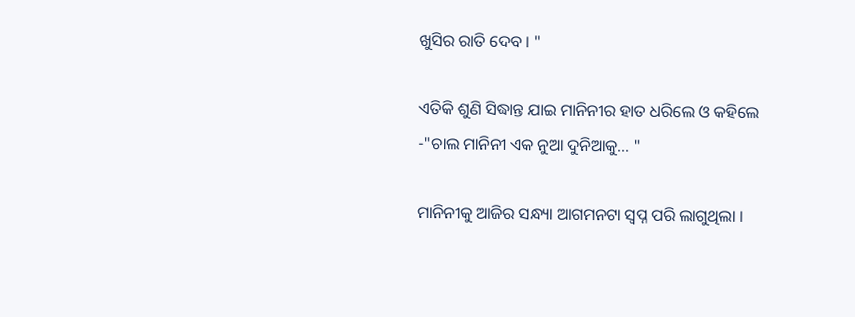ଖୁସିର ରାତି ଦେବ । "

ଏତିକି ଶୁଣି ସିଦ୍ଧାନ୍ତ ଯାଇ ମାନିନୀର ହାତ ଧରିଲେ ଓ କହିଲେ -"ଚାଲ ମାନିନୀ ଏକ ନୁଆ ଦୁନିଆକୁ... "

ମାନିନୀକୁ ଆଜିର ସନ୍ଧ୍ୟା ଆଗମନଟା ସ୍ୱପ୍ନ ପରି ଲାଗୁଥିଲା ।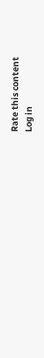Rate this content
Log in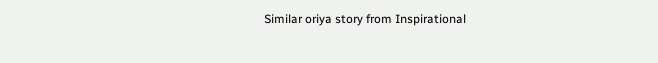Similar oriya story from Inspirational